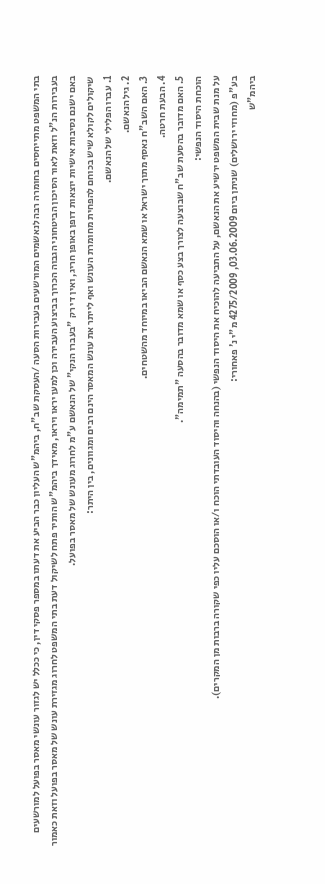בתי המשפט מתייחסים בחומרה רבה לנאשמים המורשעים בעבירות הסעה /העסקת שב"ח, ביהמ"ש העליון כבר הביע את דעתו במספר פסקי דין, כי ככלל יש לגזור עונשי מאסר בפועל למורשעים בעבירות הנ"ל וזאת לאור הסיכון הביטחוני הגבוה הכרוך בביצוע העבירה וכן למען יראו ויראו, מאידך ביהמ"ש הותיר פתח לשיקול דעת בתי המשפט לחרוג מגזירת עונש של מאסר בפועל וזאת כאמור באם ישנם נסיבות אישיות יוצאות דופן באופן חריג, ואין די רק "בעברו הנקי" של הנאשם ע"מ לחרוג מעונש של מאסר בפועל.
שיקולים לקולא שיש בכוחם להפחית מחומרת העונש ואף לייתר את עונש המאסר הינם רבים ומגוונים, בין היתר:
1. עברו הפלילי של הנאשם.
2. גיל הנאשם.
3. האם השב"ח נאסף מתוך ישראל או שמא הנאשם הביאו במיוחד מהשטחים.
4. הבעת חרטה.
5. האם מדובר בהסעת שב"ח שבוצעה לצורך בצע כסף או שמא מדובר בהסעה "תמימה".
הוכחת היסוד הנפשי:
על מנת שבית המשפט ירשיע את הנאשם, על התביעה להוכיח את היסוד הנפשי (בהנחה והיסוד העובדתי הוכח ו/או הוסכם עליו כפי שקורה ברבות מן המקרים).
בע"פ (מחוזי ירושלים) שניתן ביום 03.06.2009, 4275/2009 מ"י נ' פאחורי:
ביהמ"ש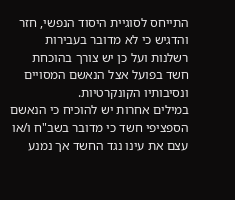התייחס לסוגיית היסוד הנפשי, חזר והדגיש כי לא מדובר בעבירות רשלנות ועל כן יש צורך בהוכחת חשד בפועל אצל הנאשם המסויים ונסיבותיו הקונקרטיות.
במילים אחרות יש להוכיח כי הנאשם הספציפי חשד כי מדובר בשב"ח ו/או עצם את עינו נגד החשד אך נמנע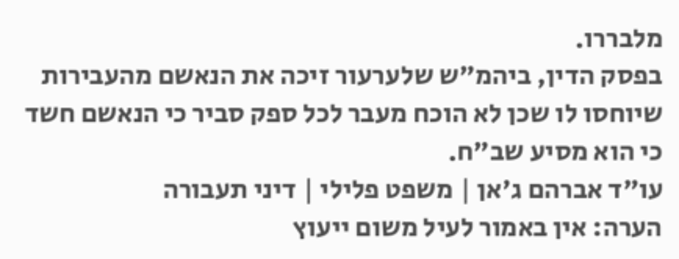מלבררו.
בפסק הדין, ביהמ"ש שלערעור זיכה את הנאשם מהעבירות שיוחסו לו שכן לא הוכח מעבר לכל ספק סביר כי הנאשם חשד כי הוא מסיע שב"ח.
עו"ד אברהם ג'אן | משפט פלילי | דיני תעבורה
הערה: אין באמור לעיל משום ייעוץ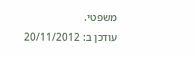משפטי.
עודכן ב: 20/11/2012